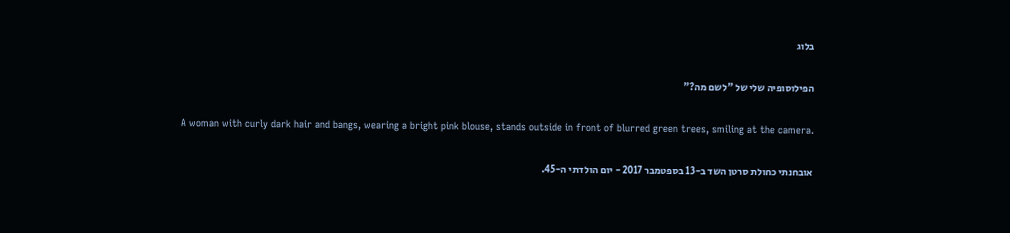בלוג

הפילוסופיה שלי של "לשם מה?"

A woman with curly dark hair and bangs, wearing a bright pink blouse, stands outside in front of blurred green trees, smiling at the camera.

אובחנתי כחולת סרטן השד ב-13 בספטמבר 2017 - יום הולדתי ה-45.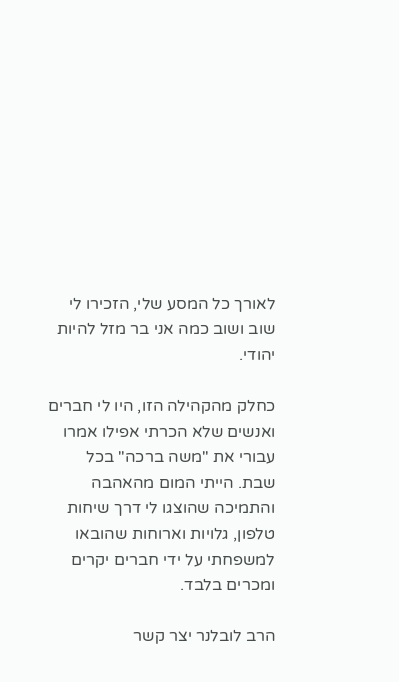לאורך כל המסע שלי, הזכירו לי שוב ושוב כמה אני בר מזל להיות יהודי.

כחלק מהקהילה הזו, היו לי חברים ואנשים שלא הכרתי אפילו אמרו עבורי את "משה ברכה" בכל שבת. הייתי המום מהאהבה והתמיכה שהוצגו לי דרך שיחות טלפון, גלויות וארוחות שהובאו למשפחתי על ידי חברים יקרים ומכרים בלבד.

הרב לובלנר יצר קשר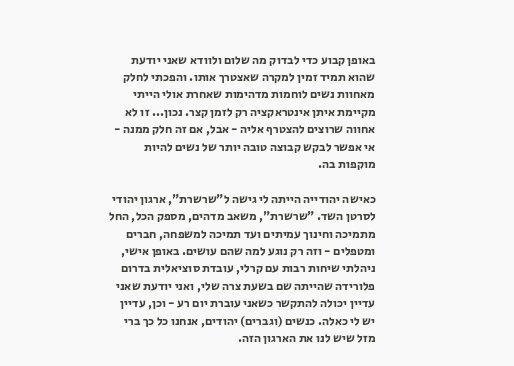באופן קבוע כדי לבדוק מה שלום ולוודא שאני יודעת שהוא תמיד זמין למקרה שאצטרך אותו. והפכתי לחלק מאחוות נשים לוחמות מדהימות שאחרת אולי הייתי מקיימת איתן אינטראקציה רק לזמן קצר. נכון... זו לא אחווה שרוצים להצטרף אליה - אבל, אם זה חלק ממנה - אי אפשר לבקש קבוצה טובה יותר של נשים להיות מוקפות בה.

כאישה יהודייה הייתה לי גישה ל"שרשרת", ארגון יהודי לסרטן השד. "שרשרת", משאב מדהים, מספק הכל, החל מתמיכה וחינוך עמיתים ועד תמיכה למשפחה, חברים ומטפלים - וזה רק נוגע למה שהם עושים. באופן אישי, ניהלתי שיחות רבות עם קרלי, עובדת סוציאלית בדרום פלורידה שהייתה שם בשעת צרה שלי, ואני יודעת שאני עדיין יכולה להתקשר כשאני עוברת יום רע - וכן, עדיין יש לי כאלה. כנשים (וגברים) יהודים, אנחנו כל כך ברי מזל שיש לנו את הארגון הזה.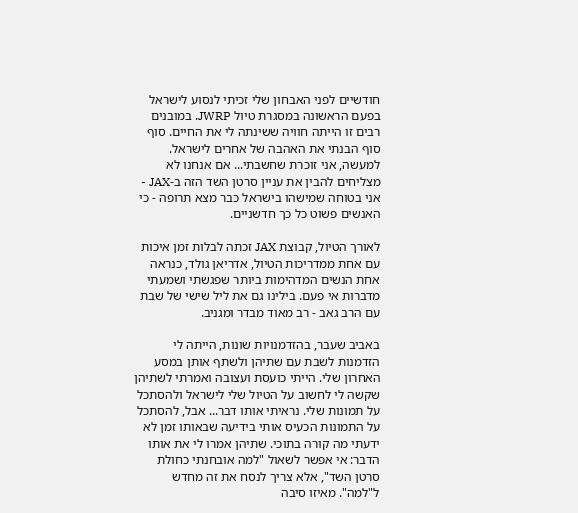חודשיים לפני האבחון שלי זכיתי לנסוע לישראל בפעם הראשונה במסגרת טיול JWRP. במובנים רבים זו הייתה חוויה ששינתה לי את החיים. סוף סוף הבנתי את האהבה של אחרים לישראל. למעשה, אני זוכרת שחשבתי... אם אנחנו לא מצליחים להבין את עניין סרטן השד הזה ב-JAX - אני בטוחה שמישהו בישראל כבר מצא תרופה - כי האנשים פשוט כל כך חדשניים.

לאורך הטיול, קבוצת JAX זכתה לבלות זמן איכות עם אחת ממדריכות הטיול, אדריאן גולד, כנראה אחת הנשים המדהימות ביותר שפגשתי ושמעתי מדברות אי פעם. בילינו גם את ליל שישי של שבת עם הרב גאב - רב מאוד מבדר ומגניב.

באביב שעבר, בהזדמנויות שונות, הייתה לי הזדמנות לשבת עם שתיהן ולשתף אותן במסע האחרון שלי. הייתי כועסת ועצובה ואמרתי לשתיהן שקשה לי לחשוב על הטיול שלי לישראל ולהסתכל על תמונות שלי. נראיתי אותו דבר... אבל, להסתכל על התמונות הכעיס אותי בידיעה שבאותו זמן לא ידעתי מה קורה בתוכי. שתיהן אמרו לי את אותו הדבר: אי אפשר לשאול "למה אובחנתי כחולת סרטן השד", אלא צריך לנסח את זה מחדש ל"למה". מאיזו סיבה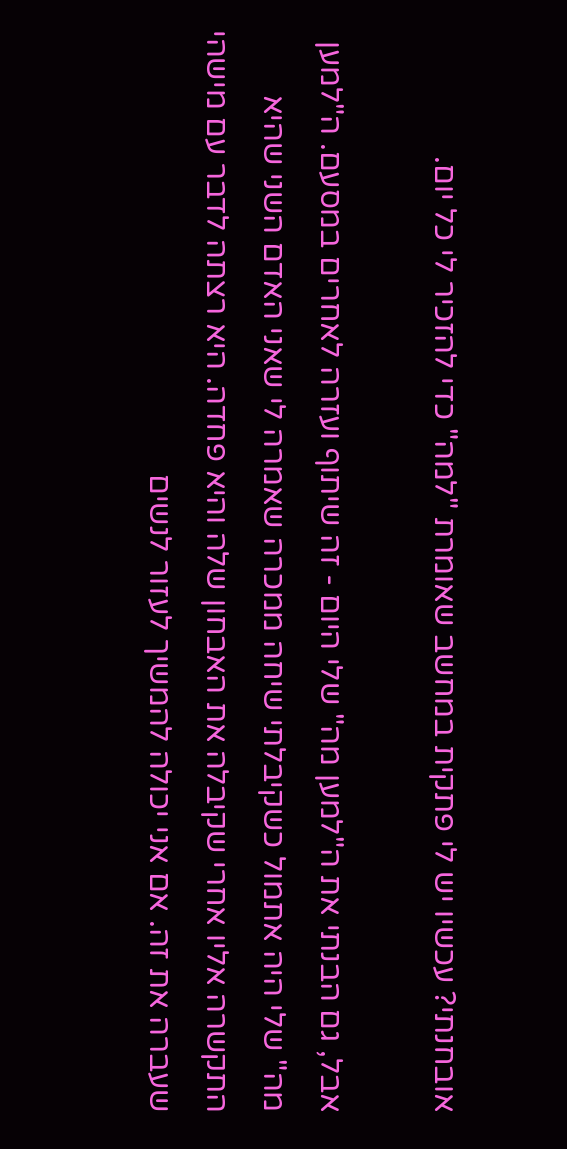אובחנתי? עכשיו יש לי פתקית במחשב שאומרת "למה" כדי להזכיר לי כל יום.

אבל, גם הבנתי את ה"למען מה" שלי היום - זה שיתוף ועזרה לאחרים במסעם. ה"למען מה" שלי היה אתמול כשקיבלתי שיחה ממכרה שאמרה לי שאני האדם השני שהיא התקשרה אליו אחרי שקיבלה את האבחון שלה והיא פחדה. היא רצתה לדבר עם מישהי שעברה את זה. אם אני יכולה להמשיך לעזור לנשים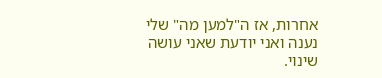אחרות, אז ה"למען מה" שלי נענה ואני יודעת שאני עושה שינוי.